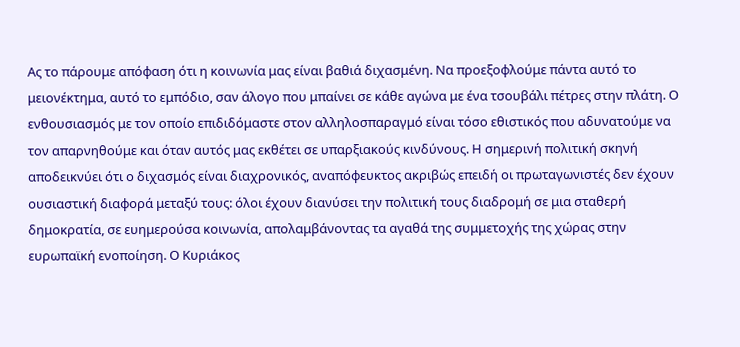Ας το πάρουμε απόφαση ότι η κοινωνία μας είναι βαθιά διχασμένη. Να προεξοφλούμε πάντα αυτό το μειονέκτημα, αυτό το εμπόδιο, σαν άλογο που μπαίνει σε κάθε αγώνα με ένα τσουβάλι πέτρες στην πλάτη. Ο ενθουσιασμός με τον οποίο επιδιδόμαστε στον αλληλοσπαραγμό είναι τόσο εθιστικός που αδυνατούμε να τον απαρνηθούμε και όταν αυτός μας εκθέτει σε υπαρξιακούς κινδύνους. Η σημερινή πολιτική σκηνή αποδεικνύει ότι ο διχασμός είναι διαχρονικός, αναπόφευκτος ακριβώς επειδή οι πρωταγωνιστές δεν έχουν ουσιαστική διαφορά μεταξύ τους: όλοι έχουν διανύσει την πολιτική τους διαδρομή σε μια σταθερή δημοκρατία, σε ευημερούσα κοινωνία, απολαμβάνοντας τα αγαθά της συμμετοχής της χώρας στην ευρωπαϊκή ενοποίηση. Ο Κυριάκος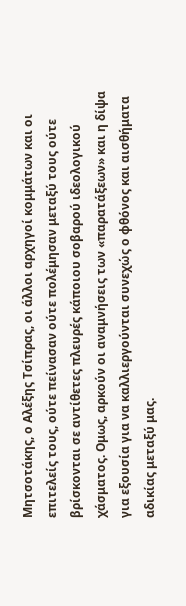Μητσοτάκης, ο Αλέξης Τσίπρας, οι άλλοι αρχηγοί κομμάτων και οι επιτελείς τους, ούτε πείνασαν ούτε πολέμησαν μεταξύ τους ούτε βρίσκονται σε αντίθετες πλευρές κάποιου σοβαρού ιδεολογικού χάσματος. Ομως, αρκούν οι αναμνήσεις των «παρατάξεων» και η δίψα για εξουσία για να καλλιεργούνται συνεχώς ο φθόνος και αισθήματα αδικίας μεταξύ μας.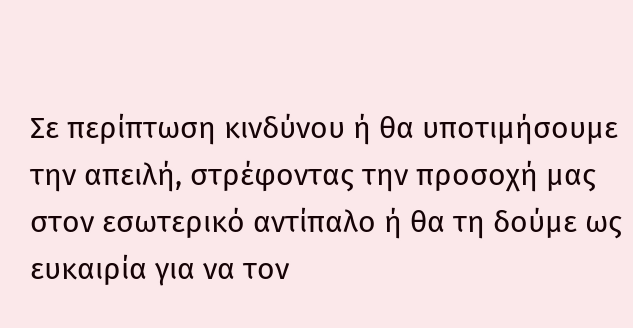Σε περίπτωση κινδύνου ή θα υποτιμήσουμε την απειλή, στρέφοντας την προσοχή μας στον εσωτερικό αντίπαλο ή θα τη δούμε ως ευκαιρία για να τον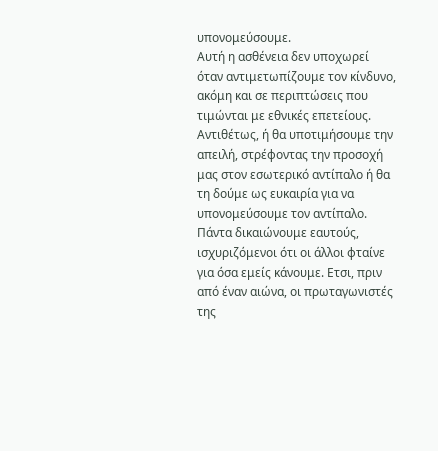υπονομεύσουμε.
Αυτή η ασθένεια δεν υποχωρεί όταν αντιμετωπίζουμε τον κίνδυνο, ακόμη και σε περιπτώσεις που τιμώνται με εθνικές επετείους. Αντιθέτως, ή θα υποτιμήσουμε την απειλή, στρέφοντας την προσοχή μας στον εσωτερικό αντίπαλο ή θα τη δούμε ως ευκαιρία για να υπονομεύσουμε τον αντίπαλο. Πάντα δικαιώνουμε εαυτούς, ισχυριζόμενοι ότι οι άλλοι φταίνε για όσα εμείς κάνουμε. Ετσι, πριν από έναν αιώνα, οι πρωταγωνιστές της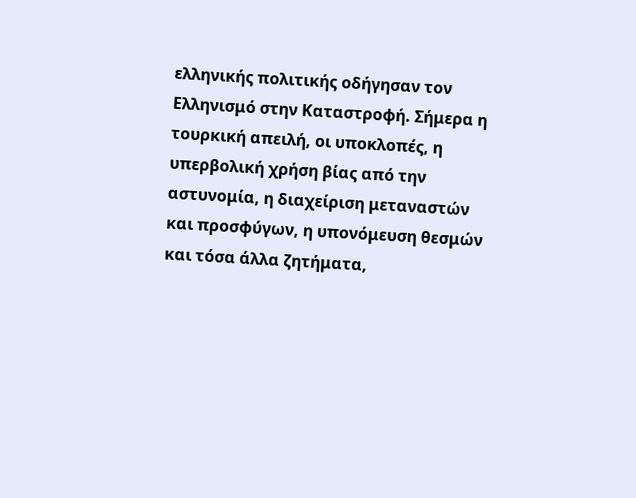ελληνικής πολιτικής οδήγησαν τον Ελληνισμό στην Καταστροφή. Σήμερα η τουρκική απειλή, οι υποκλοπές, η υπερβολική χρήση βίας από την αστυνομία, η διαχείριση μεταναστών και προσφύγων, η υπονόμευση θεσμών και τόσα άλλα ζητήματα,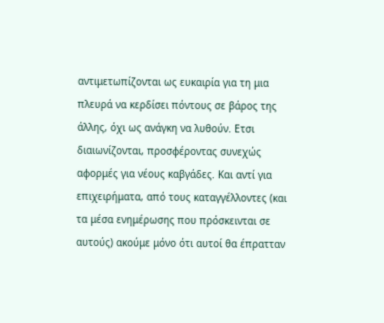αντιμετωπίζονται ως ευκαιρία για τη μια πλευρά να κερδίσει πόντους σε βάρος της άλλης, όχι ως ανάγκη να λυθούν. Ετσι διαιωνίζονται, προσφέροντας συνεχώς αφορμές για νέους καβγάδες. Και αντί για επιχειρήματα, από τους καταγγέλλοντες (και τα μέσα ενημέρωσης που πρόσκεινται σε αυτούς) ακούμε μόνο ότι αυτοί θα έπρατταν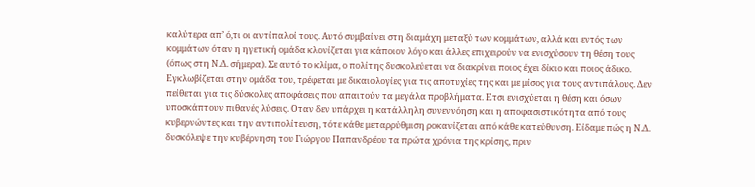καλύτερα απ’ ό,τι οι αντίπαλοί τους. Αυτό συμβαίνει στη διαμάχη μεταξύ των κομμάτων, αλλά και εντός των κομμάτων όταν η ηγετική ομάδα κλονίζεται για κάποιον λόγο και άλλες επιχειρούν να ενισχύσουν τη θέση τους (όπως στη Ν.Δ. σήμερα). Σε αυτό το κλίμα, ο πολίτης δυσκολεύεται να διακρίνει ποιος έχει δίκιο και ποιος άδικο. Εγκλωβίζεται στην ομάδα του, τρέφεται με δικαιολογίες για τις αποτυχίες της και με μίσος για τους αντιπάλους. Δεν πείθεται για τις δύσκολες αποφάσεις που απαιτούν τα μεγάλα προβλήματα. Ετσι ενισχύεται η θέση και όσων υποσκάπτουν πιθανές λύσεις. Οταν δεν υπάρχει η κατάλληλη συνεννόηση και η αποφασιστικότητα από τους κυβερνώντες και την αντιπολίτευση, τότε κάθε μεταρρύθμιση ροκανίζεται από κάθε κατεύθυνση. Είδαμε πώς η Ν.Δ. δυσκόλεψε την κυβέρνηση του Γιώργου Παπανδρέου τα πρώτα χρόνια της κρίσης, πριν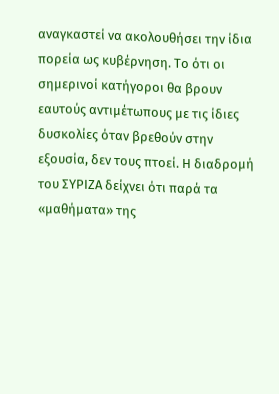αναγκαστεί να ακολουθήσει την ίδια πορεία ως κυβέρνηση. Το ότι οι σημερινοί κατήγοροι θα βρουν εαυτούς αντιμέτωπους με τις ίδιες δυσκολίες όταν βρεθούν στην εξουσία, δεν τους πτοεί. Η διαδρομή του ΣΥΡΙΖΑ δείχνει ότι παρά τα «μαθήματα» της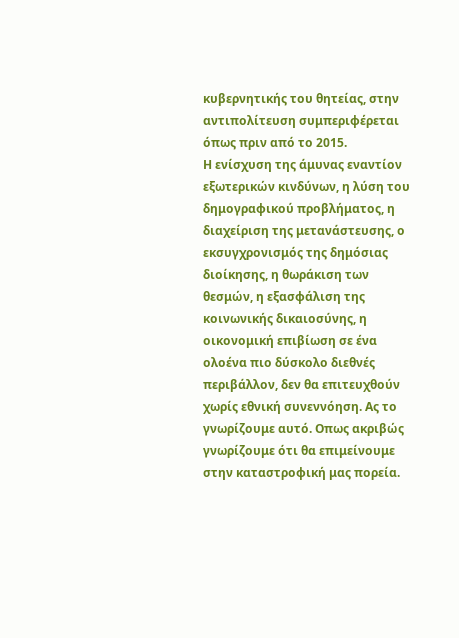κυβερνητικής του θητείας, στην αντιπολίτευση συμπεριφέρεται όπως πριν από το 2015.
Η ενίσχυση της άμυνας εναντίον εξωτερικών κινδύνων, η λύση του δημογραφικού προβλήματος, η διαχείριση της μετανάστευσης, ο εκσυγχρονισμός της δημόσιας διοίκησης, η θωράκιση των θεσμών, η εξασφάλιση της κοινωνικής δικαιοσύνης, η οικονομική επιβίωση σε ένα ολοένα πιο δύσκολο διεθνές περιβάλλον, δεν θα επιτευχθούν χωρίς εθνική συνεννόηση. Ας το γνωρίζουμε αυτό. Οπως ακριβώς γνωρίζουμε ότι θα επιμείνουμε στην καταστροφική μας πορεία.